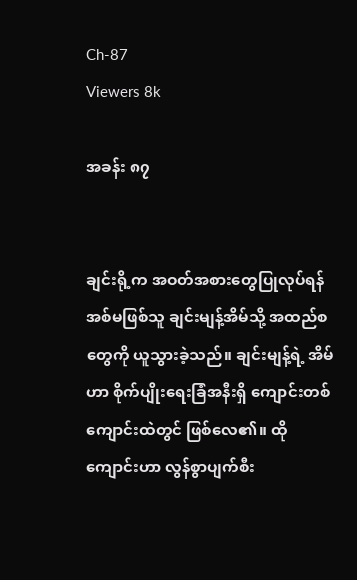Ch-87
Viewers 8k

အခန်း ၈၇


ချင်းရို့က အဝတ်အစားတွေပြုလုပ်ရန် အစ်မဖြစ်သူ ချင်းမျန့်အိမ်သို့ အထည်စတွေကို ယူသွားခဲ့သည်။ ချင်းမျန့်ရဲ့ အိမ်ဟာ စိုက်ပျိုးရေးခြံအနီးရှိ ကျောင်းတစ်ကျောင်းထဲတွင် ဖြစ်လေ၏။ ထိုကျောင်းဟာ လွန်စွာပျက်စီး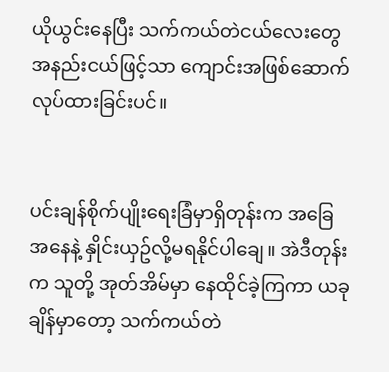ယိုယွင်းနေပြီး သက်ကယ်တဲငယ်လေးတွေ အနည်းငယ်ဖြင့်သာ ကျောင်းအဖြစ်ဆောက်လုပ်ထားခြင်းပင်။


ပင်းချန်စိုက်ပျိုးရေးခြံမှာရှိတုန်းက အခြေအနေနဲ့ နှိုင်းယှဥ်လို့မရနိုင်ပါချေ။ အဲဒီတုန်းက သူတို့ အုတ်အိမ်မှာ နေထိုင်ခဲ့ကြကာ ယခုချိန်မှာတော့ သက်ကယ်တဲ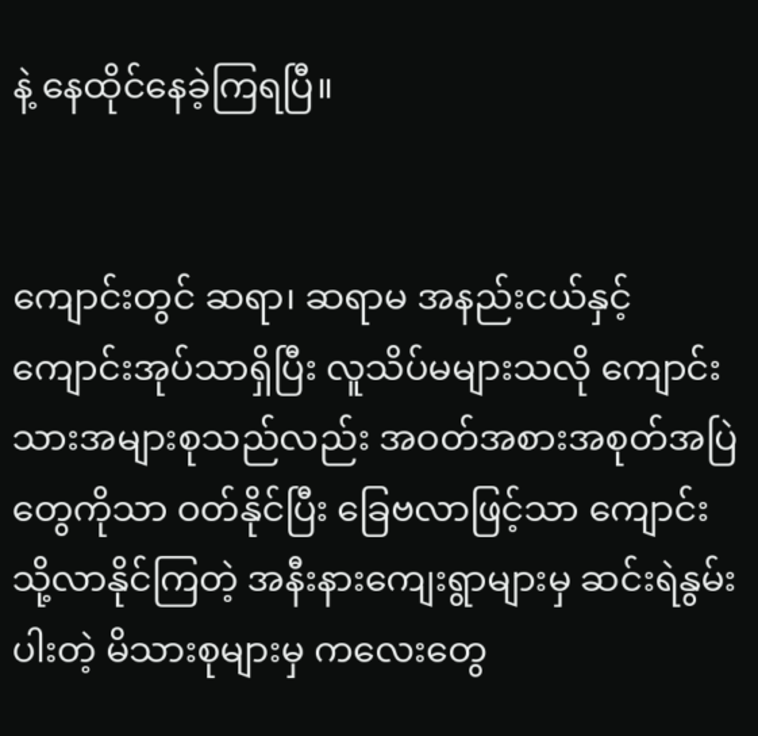နဲ့ နေထိုင်နေခဲ့ကြရပြီ။


ကျောင်းတွင် ဆရာ၊ ဆရာမ အနည်းငယ်နှင့် ကျောင်းအုပ်သာရှိပြီး လူသိပ်မများသလို ကျောင်းသားအများစုသည်လည်း အဝတ်အစားအစုတ်အပြဲတွေကိုသာ ဝတ်နိုင်ပြီး ခြေဗလာဖြင့်သာ ကျောင်းသို့လာနိုင်ကြတဲ့ အနီးနားကျေးရွာများမှ ဆင်းရဲနွမ်းပါးတဲ့ မိသားစုများမှ ကလေးတွေ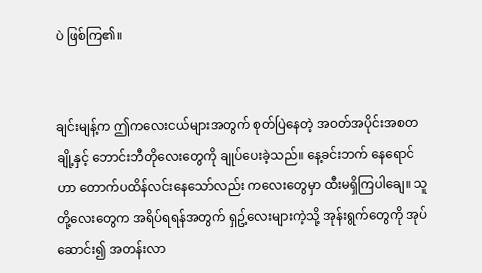ပဲ ဖြစ်ကြ၏။


ချင်းမျန့်က ဤကလေးငယ်များအတွက် စုတ်ပြဲနေတဲ့ အဝတ်အပိုင်းအစတချို့နှင့် ဘောင်းဘီတိုလေးတွေကို ချုပ်ပေးခဲ့သည်။ နေ့ခင်းဘက် နေရောင်ဟာ တောက်ပထိန်လင်းနေသော်လည်း ကလေးတွေမှာ ထီးမရှိကြပါချေ။ သူတို့လေးတွေက အရိပ်ရရန်အတွက် ရှဥ့်လေးများကဲ့သို့ အုန်းရွက်တွေကို အုပ်ဆောင်း၍ အတန်းလာ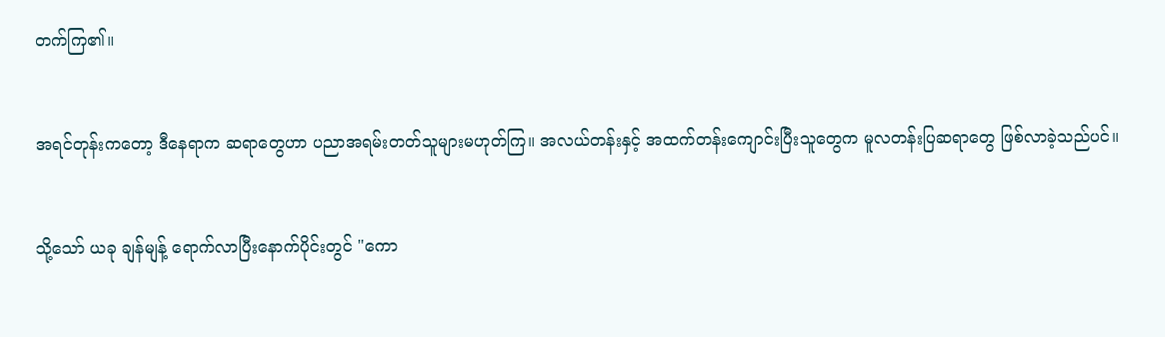တက်ကြ၏။


အရင်တုန်းကတော့ ဒီနေရာက ဆရာတွေဟာ ပညာအရမ်းတတ်သူများမဟုတ်ကြ။ အလယ်တန်းနှင့် အထက်တန်းကျောင်းပြီးသူတွေက မူလတန်းပြဆရာတွေ ဖြစ်လာခဲ့သည်ပင်။


သို့သော် ယခု ချန်မျန့် ရောက်လာပြီးနောက်ပိုင်းတွင် "ကော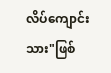လိပ်ကျောင်းသား"ဖြစ်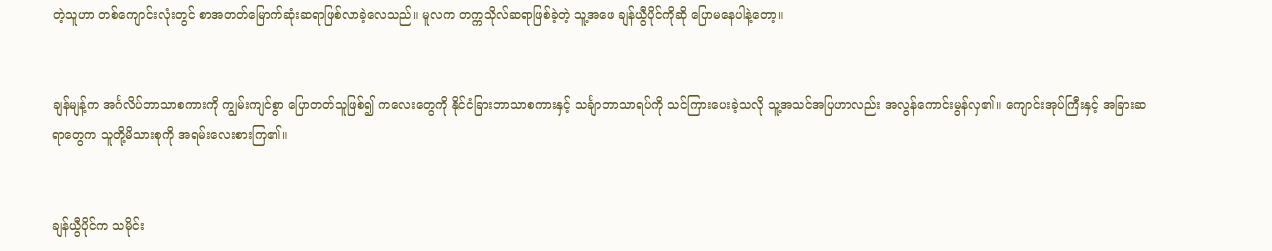တဲ့သူဟာ တစ်ကျောင်းလုံးတွင် စာအတတ်မြောက်ဆုံးဆရာဖြစ်လာခဲ့လေသည်။ မူလက တက္ကသိုလ်ဆရာဖြစ်ခဲ့တဲ့ သူ့အဖေ ချန်ယွီပိုင်ကိုဆို ပြောမနေပါနဲ့တော့။


ချန်မျန့်က အင်္ဂလိပ်ဘာသာစကားကို ကျွမ်းကျင်စွာ ပြောတတ်သူဖြစ်၍ ကလေးတွေကို နိုင်ငံခြားဘာသာစကားနှင့် သင်္ချာဘာသာရပ်ကို သင်ကြားပေးခဲ့သလို သူ့အသင်အပြဟာလည်း အလွန်ကောင်းမွန်လှ၏။ ကျောင်းအုပ်ကြီးနှင့် အခြားဆရာတွေက သူတို့မိသားစုကို အရမ်းလေးစားကြ၏။


ချန်ယွီပိုင်က သမိုင်း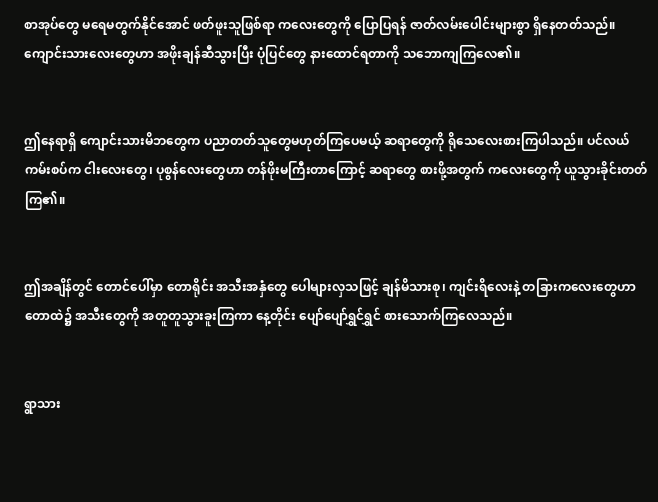စာအုပ်တွေ မရေမတွက်နိုင်အောင် ဖတ်ဖူးသူဖြစ်ရာ ကလေးတွေကို ပြောပြရန် ဇာတ်လမ်းပေါင်းများစွာ ရှိနေတတ်သည်။ ကျောင်းသားလေးတွေဟာ အဖိုးချန်ဆီသွားပြီး ပုံပြင်တွေ နားထောင်ရတာကို သဘောကျကြလေ၏။


ဤနေရာရှိ ကျောင်းသားမိဘတွေက ပညာတတ်သူတွေမဟုတ်ကြပေမယ့် ဆရာတွေကို ရိုသေလေးစားကြပါသည်။ ပင်လယ်ကမ်းစပ်က ငါးလေးတွေ၊ ပုစွန်လေးတွေဟာ တန်ဖိုးမကြီးတာကြောင့် ဆရာတွေ စားဖို့အတွက် ကလေးတွေကို ယူသွားခိုင်းတတ်ကြ၏။


ဤအချိန်တွင် တောင်ပေါ်မှာ တောရိုင်း အသီးအနှံတွေ ပေါများလှသဖြင့် ချန်မိသားစု၊ ကျင်းရိလေးနဲ့ တခြားကလေးတွေဟာ တောထဲ၌ အသီးတွေကို အတူတူသွားခူးကြကာ နေ့တိုင်း ပျော်ပျော်ရွှင်ရွှင် စားသောက်ကြလေသည်။


ရွာသား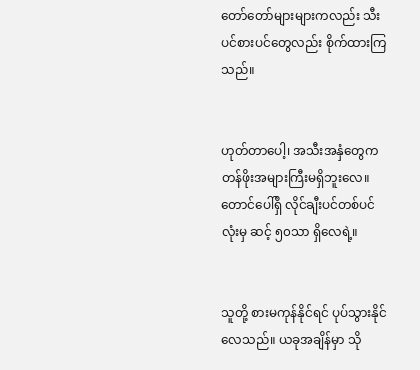တော်တော်များများကလည်း သီးပင်စားပင်တွေလည်း စိုက်ထားကြသည်။


ဟုတ်တာပေါ့၊ အသီးအနှံတွေက တန်ဖိုးအများကြီးမရှိဘူးလေ။ တောင်ပေါ်ရှိ လိုင်ချီးပင်တစ်ပင်လုံးမှ ဆင့် ၅၀သာ ရှိလေရဲ့။


သူတို့ စားမကုန်နိုင်ရင် ပုပ်သွားနိုင်လေသည်။ ယခုအချိန်မှာ သို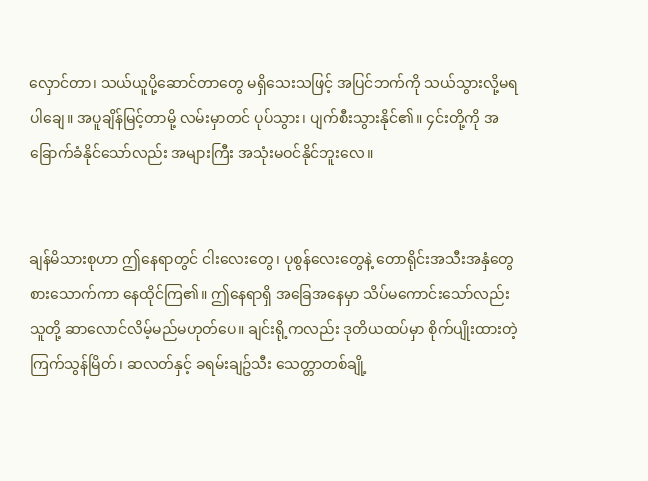လှောင်တာ၊ သယ်ယူပို့ဆောင်တာတွေ မရှိသေးသဖြင့် အပြင်ဘက်ကို သယ်သွားလို့မရပါချေ။ အပူချိန်မြင့်တာမို့ လမ်းမှာတင် ပုပ်သွား၊ ပျက်စီးသွားနိုင်၏။ ၄င်းတို့ကို အခြောက်ခံနိုင်သော်လည်း အများကြီး အသုံးမဝင်နိုင်ဘူးလေ။


ချန်မိသားစုဟာ ဤနေရာတွင် ငါးလေးတွေ၊ ပုစွန်လေးတွေနဲ့ တောရိုင်းအသီးအနှံတွေ စားသောက်ကာ နေထိုင်ကြ၏။ ဤနေရာရှိ အခြေအနေမှာ သိပ်မကောင်းသော်လည်း သူတို့ ဆာလောင်လိမ့်မည်မဟုတ်ပေ။ ချင်းရို့ကလည်း ဒုတိယထပ်မှာ စိုက်ပျိုးထားတဲ့ ကြက်သွန်မြိတ်၊ ဆလတ်နှင့် ခရမ်းချဥ်သီး သေတ္တာတစ်ချို့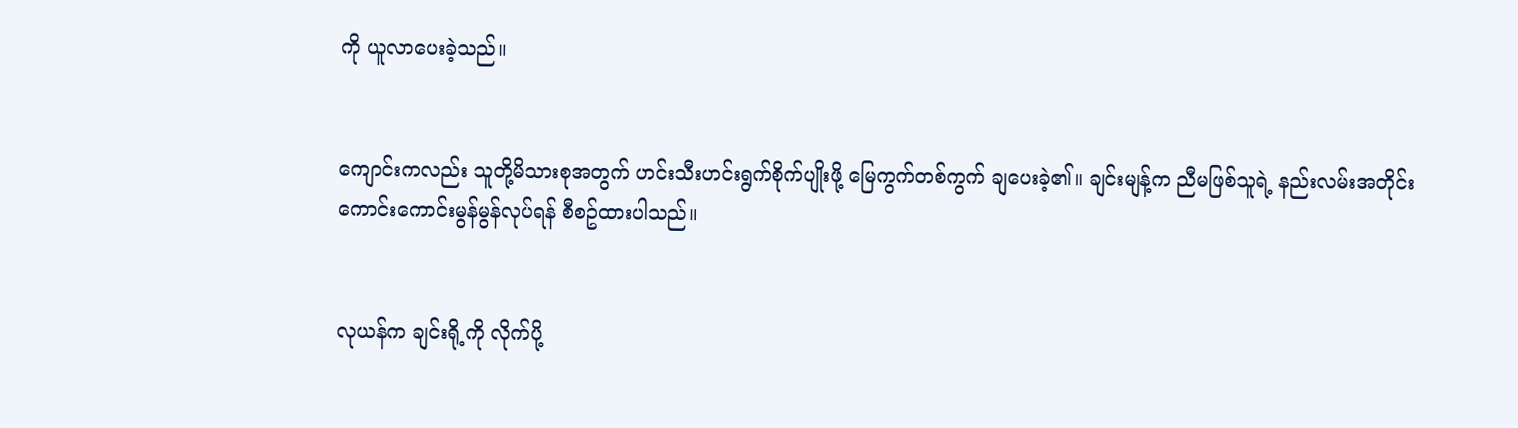ကို ယူလာပေးခဲ့သည်။


ကျောင်းကလည်း သူတို့မိသားစုအတွက် ဟင်းသီးဟင်းရွက်စိုက်ပျိုးဖို့ မြေကွက်တစ်ကွက် ချပေးခဲ့၏။ ချင်းမျန့်က ညီမဖြစ်သူရဲ့ နည်းလမ်းအတိုင်း ကောင်းကောင်းမွန်မွန်လုပ်ရန် စီစဥ်ထားပါသည်။


လုယန်က ချင်းရို့ကို လိုက်ပို့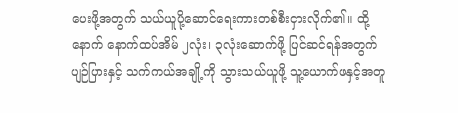ပေးဖို့အတွက် သယ်ယူပို့ဆောင်ရေးကားတစ်စီးငှားလိုက်၏။ ထို့နောက် နောက်ထပ်အိမ် ၂လုံး၊ ၃လုံးဆောက်ဖို့ ပြင်ဆင်ရန်အတွက် ပျဉ်ပြားနှင့် သက်ကယ်အချို့ကို သွားသယ်ယူဖို့ သူ့ယောက်ဖနှင့်အတူ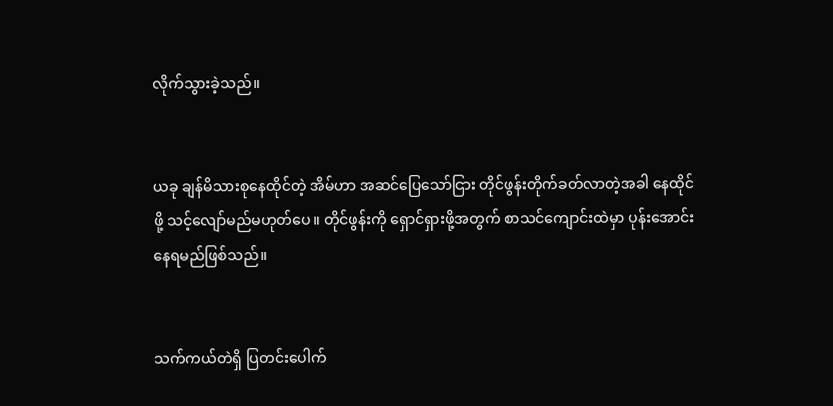လိုက်သွားခဲ့သည်။


ယခု ချန်မိသားစုနေထိုင်တဲ့ အိမ်ဟာ အဆင်ပြေသော်ငြား တိုင်ဖွန်းတိုက်ခတ်လာတဲ့အခါ နေထိုင်ဖို့ သင့်လျော်မည်မဟုတ်ပေ။ တိုင်ဖွန်းကို ရှောင်ရှားဖို့အတွက် စာသင်ကျောင်းထဲမှာ ပုန်းအောင်းနေရမည်ဖြစ်သည်။


သက်ကယ်တဲရှိ ပြတင်းပေါက်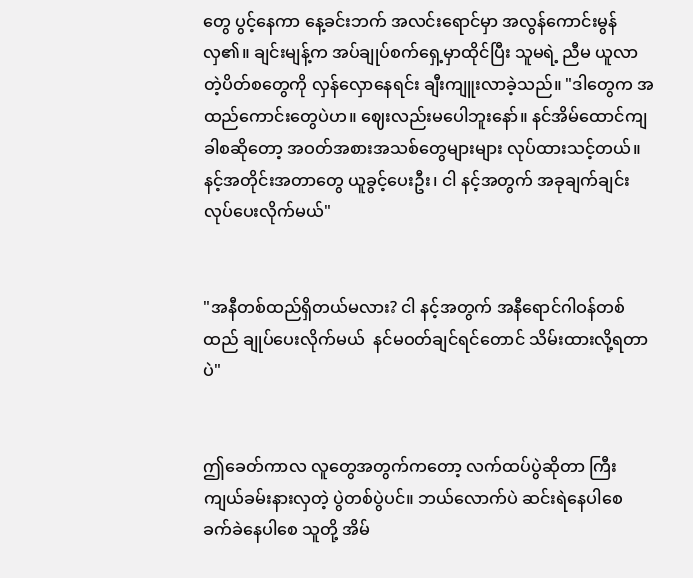တွေ ပွင့်နေကာ နေ့ခင်းဘက် အလင်းရောင်မှာ အလွန်ကောင်းမွန်လှ၏။ ချင်းမျန့်က အပ်ချုပ်စက်ရှေ့မှာထိုင်ပြီး သူမရဲ့ ညီမ ယူလာတဲ့ပိတ်စတွေကို လှန်လှောနေရင်း ချီးကျူးလာခဲ့သည်။ "ဒါတွေက အထည်ကောင်းတွေပဲဟ။ ဈေးလည်းမပေါဘူးနော်။ နင်အိမ်ထောင်ကျခါစဆိုတော့ အဝတ်အစားအသစ်တွေများများ လုပ်ထားသင့်တယ်။ နင့်အတိုင်းအတာတွေ ယူခွင့်ပေးဦး၊ ငါ နင့်အတွက် အခုချက်ချင်း လုပ်ပေးလိုက်မယ်"


"အနီတစ်ထည်ရှိတယ်မလား? ငါ နင့်အတွက် အနီရောင်ဂါဝန်တစ်ထည် ချုပ်ပေးလိုက်မယ်  နင်မဝတ်ချင်ရင်တောင် သိမ်းထားလို့ရတာပဲ"


ဤခေတ်ကာလ လူတွေအတွက်ကတော့ လက်ထပ်ပွဲဆိုတာ ကြီးကျယ်ခမ်းနားလှတဲ့ ပွဲတစ်ပွဲပင်။ ဘယ်လောက်ပဲ ဆင်းရဲနေပါစေ ခက်ခဲနေပါစေ သူတို့ အိမ်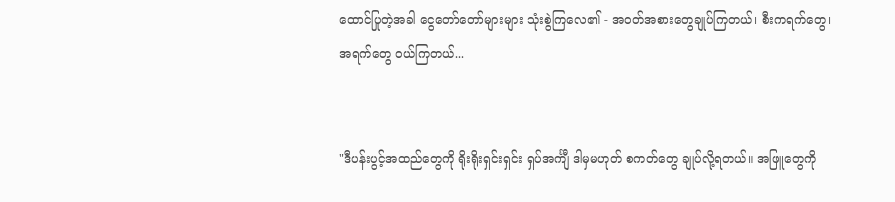ထောင်ပြုတဲ့အခါ ငွေတော်တော်များများ သုံးစွဲကြလေ၏ - အဝတ်အစားတွေချုပ်ကြတယ်၊ စီးကရက်တွေ၊ အရက်တွေ ဝယ်ကြတယ်...


"ဒီပန်းပွင့်အထည်တွေကို ရိုးရိုးရှင်းရှင်း ရှပ်အင်္ကျီ ဒါမှမဟုတ် စကတ်တွေ ချုပ်လို့ရတယ်။ အဖြူတွေကို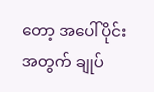တော့ အပေါ်ပိုင်းအတွက် ချုပ်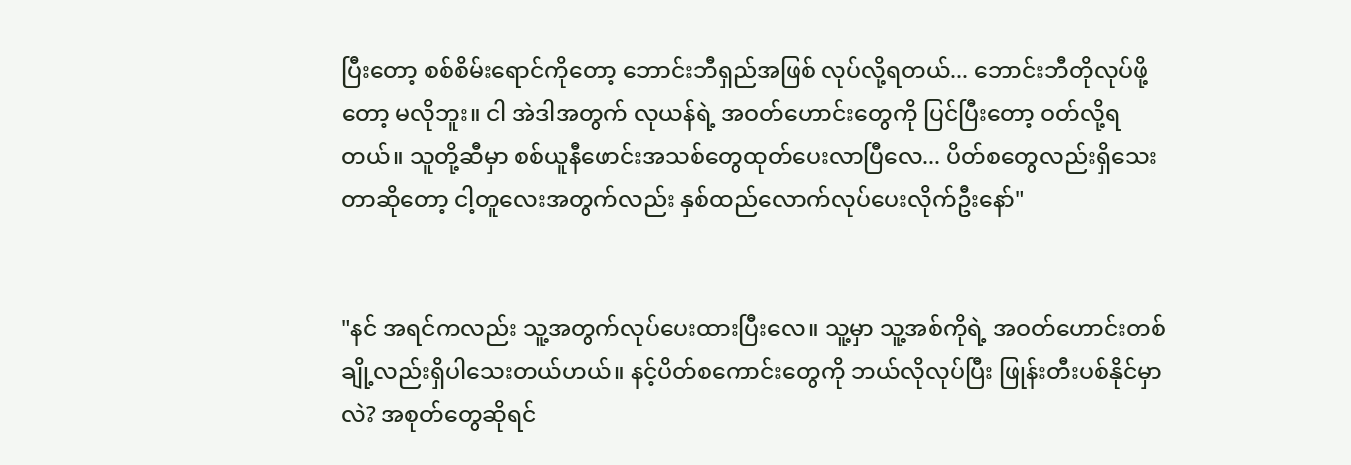ပြီးတော့ စစ်စိမ်းရောင်ကိုတော့ ဘောင်းဘီရှည်အဖြစ် လုပ်လို့ရတယ်... ဘောင်းဘီတိုလုပ်ဖို့တော့ မလိုဘူး။ ငါ အဲဒါအတွက် လုယန်ရဲ့ အဝတ်ဟောင်းတွေကို ပြင်ပြီးတော့ ဝတ်လို့ရတယ်။ သူတို့ဆီမှာ စစ်ယူနီဖောင်းအသစ်တွေထုတ်ပေးလာပြီလေ... ပိတ်စတွေလည်းရှိသေးတာဆိုတော့ ငါ့တူလေးအတွက်လည်း နှစ်ထည်လောက်လုပ်ပေးလိုက်ဦးနော်"


"နင် အရင်ကလည်း သူ့အတွက်လုပ်ပေးထားပြီးလေ။ သူ့မှာ သူ့အစ်ကိုရဲ့ အဝတ်ဟောင်းတစ်ချို့လည်းရှိပါသေးတယ်ဟယ်။ နင့်ပိတ်စကောင်းတွေကို ဘယ်လိုလုပ်ပြီး ဖြုန်းတီးပစ်နိုင်မှာလဲ? အစုတ်တွေဆိုရင်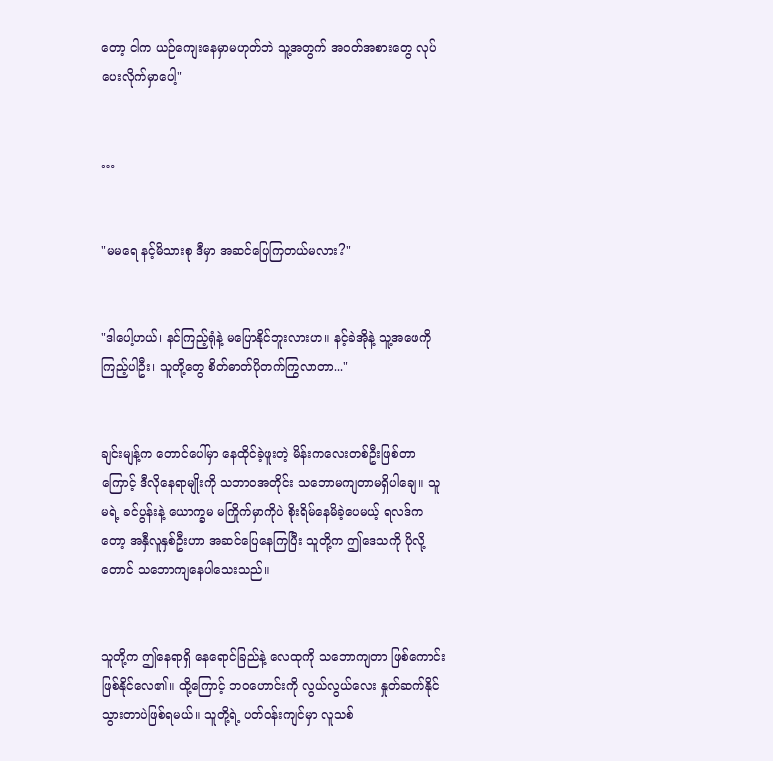တော့ ငါက ယဉ်ကျေးနေမှာမဟုတ်ဘဲ သူ့အတွက် အဝတ်အစားတွေ လုပ်ပေးလိုက်မှာပေါ့"


…


"မမရေ နင့်မိသားစု ဒီမှာ အဆင်ပြေကြတယ်မလား?"


"ဒါပေါ့ဟယ်၊ နင်ကြည့်ရုံနဲ့ မပြောနိုင်ဘူးလားဟ။ နင့်ခဲအိုနဲ့ သူ့အဖေကို ကြည့်ပါဦး၊ သူတို့တွေ စိတ်ဓာတ်ပိုတက်ကြွလာတာ..."


ချင်းမျန့်က တောင်ပေါ်မှာ နေထိုင်ခဲ့ဖူးတဲ့ မိန်းကလေးတစ်ဦးဖြစ်တာကြောင့် ဒီလိုနေရာမျိုးကို သဘာဝအတိုင်း သဘောမကျတာမရှိပါချေ။ သူမရဲ့ ခင်ပွန်းနဲ့ ယောက္ခမ မကြိုက်မှာကိုပဲ စိုးရိမ်နေမိခဲ့ပေမယ့် ရလဒ်ကတော့ အနှီလူနှစ်ဦးဟာ အဆင်ပြေနေကြပြီး သူတို့က ဤဒေသကို ပိုလို့တောင် သဘောကျနေပါသေးသည်။


သူတို့က ဤနေရာရှိ နေရောင်ခြည်နဲ့ လေထုကို သဘောကျတာ ဖြစ်ကောင်းဖြစ်နိုင်လေ၏။ ထို့ကြောင့် ဘဝဟောင်းကို လွယ်လွယ်လေး နှုတ်ဆက်နိုင်သွားတာပဲဖြစ်ရမယ်။ သူတို့ရဲ့ ပတ်ဝန်းကျင်မှာ လူသစ်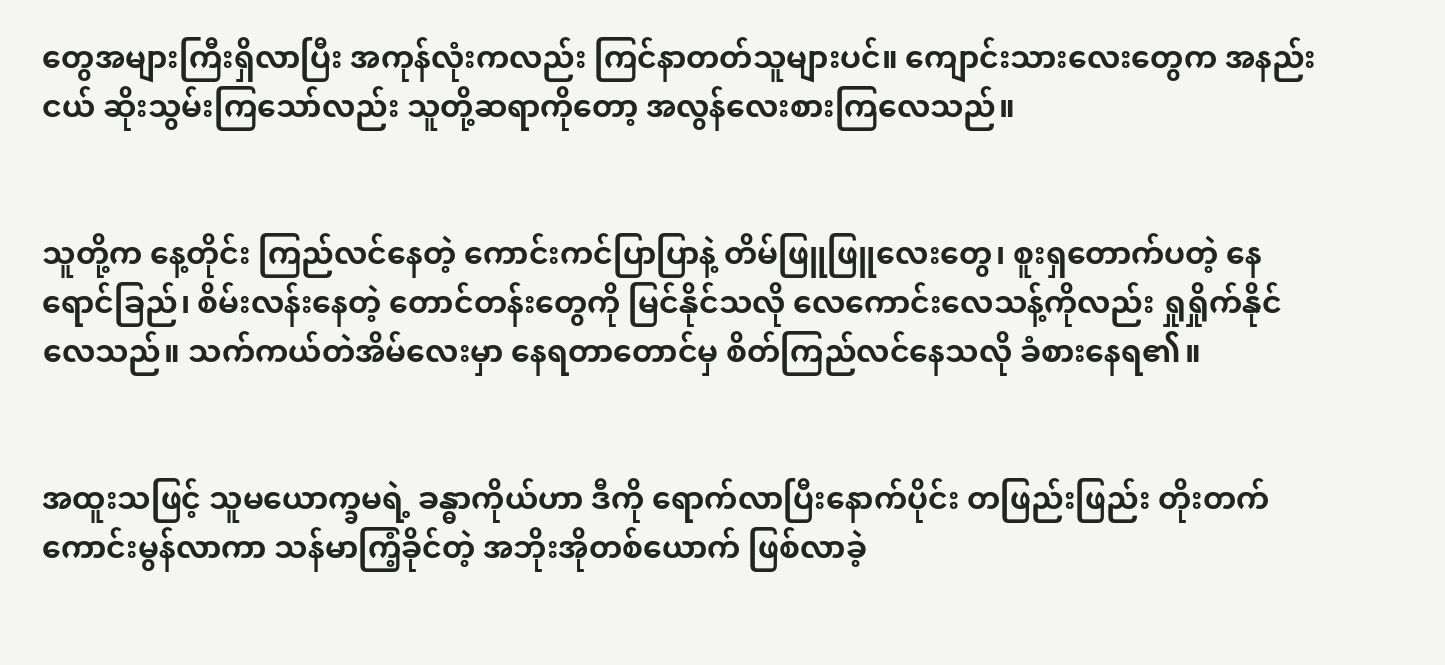တွေအများကြီးရှိလာပြီး အကုန်လုံးကလည်း ကြင်နာတတ်သူများပင်။ ကျောင်းသားလေးတွေက အနည်းငယ် ဆိုးသွမ်းကြသော်လည်း သူတို့ဆရာကိုတော့ အလွန်လေးစားကြလေသည်။


သူတို့က နေ့တိုင်း ကြည်လင်နေတဲ့ ကောင်းကင်ပြာပြာနဲ့ တိမ်ဖြူဖြူလေးတွေ၊ စူးရှတောက်ပတဲ့ နေရောင်ခြည်၊ စိမ်းလန်းနေတဲ့ တောင်တန်းတွေကို မြင်နိုင်သလို လေကောင်းလေသန့်ကိုလည်း ရှုရှိုက်နိုင်လေသည်။ သက်ကယ်တဲအိမ်လေးမှာ နေရတာတောင်မှ စိတ်ကြည်လင်နေသလို ခံစားနေရ၏။


အထူးသဖြင့် သူမယောက္ခမရဲ့ ခန္ဓာကိုယ်ဟာ ဒီကို ရောက်လာပြီးနောက်ပိုင်း တဖြည်းဖြည်း တိုးတက်ကောင်းမွန်လာကာ သန်မာကြံ့ခိုင်တဲ့ အဘိုးအိုတစ်ယောက် ဖြစ်လာခဲ့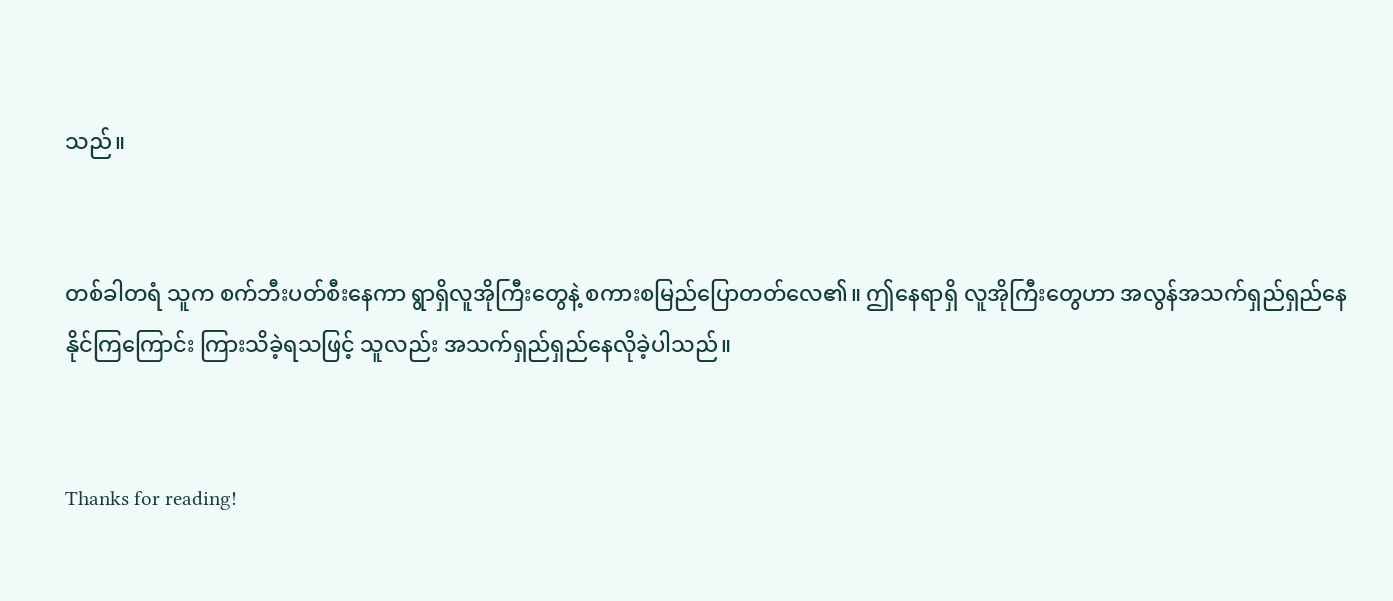သည်။


တစ်ခါတရံ သူက စက်ဘီးပတ်စီးနေကာ ရွာရှိလူအိုကြီးတွေနဲ့ စကားစမြည်ပြောတတ်လေ၏။ ဤနေရာရှိ လူအိုကြီးတွေဟာ အလွန်အသက်ရှည်ရှည်နေနိုင်ကြကြောင်း ကြားသိခဲ့ရသဖြင့် သူလည်း အသက်ရှည်ရှည်နေလိုခဲ့ပါသည်။


Thanks for reading!